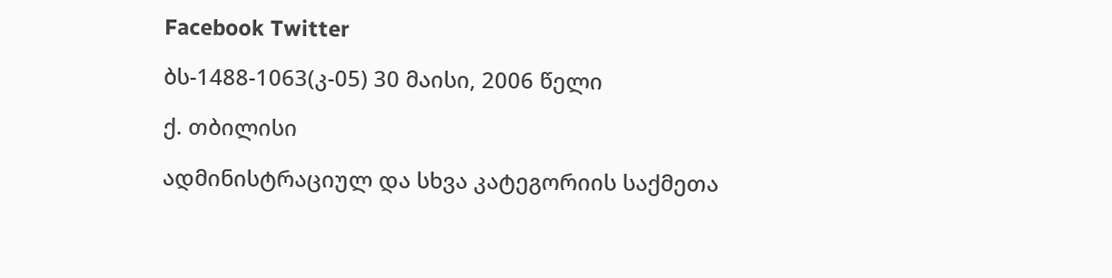Facebook Twitter

ბს-1488-1063(კ-05) 30 მაისი, 2006 წელი

ქ. თბილისი

ადმინისტრაციულ და სხვა კატეგორიის საქმეთა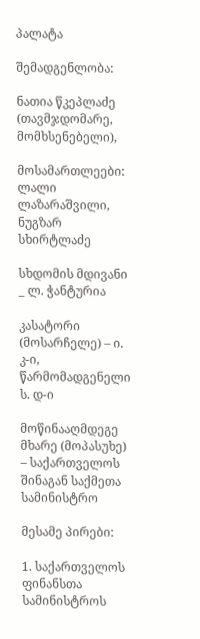პალატა

შემადგენლობა:

ნათია წკეპლაძე (თავმჯდომარე, მომხსენებელი),

მოსამართლეები: ლალი ლაზარაშვილი, ნუგზარ სხირტლაძე

სხდომის მდივანი _ ლ. ჭანტურია

კასატორი (მოსარჩელე) – ი. კ-ი, წარმომადგენელი ს. დ-ი

მოწინააღმდეგე მხარე (მოპასუხე) – საქართველოს შინაგან საქმეთა სამინისტრო

მესამე პირები:

1. საქართველოს ფინანსთა სამინისტროს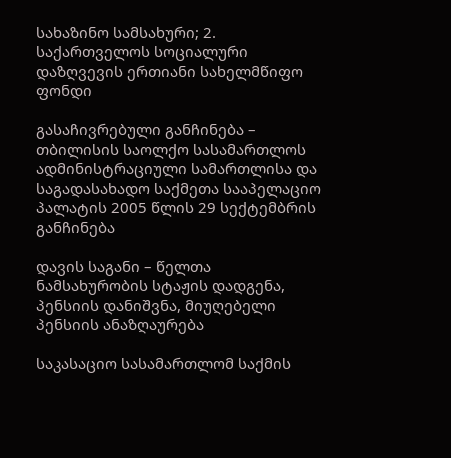სახაზინო სამსახური; 2. საქართველოს სოციალური დაზღვევის ერთიანი სახელმწიფო ფონდი

გასაჩივრებული განჩინება – თბილისის საოლქო სასამართლოს ადმინისტრაციული სამართლისა და საგადასახადო საქმეთა სააპელაციო პალატის 2005 წლის 29 სექტემბრის განჩინება

დავის საგანი – წელთა ნამსახურობის სტაჟის დადგენა, პენსიის დანიშვნა, მიუღებელი პენსიის ანაზღაურება

საკასაციო სასამართლომ საქმის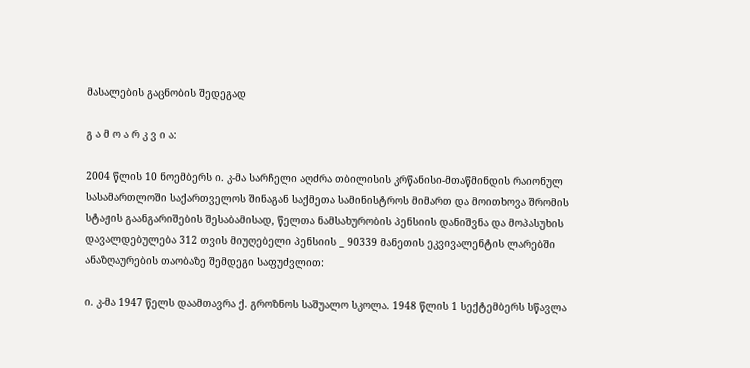მასალების გაცნობის შედეგად

გ ა მ ო ა რ კ ვ ი ა:

2004 წლის 10 ნოემბერს ი. კ-მა სარჩელი აღძრა თბილისის კრწანისი-მთაწმინდის რაიონულ სასამართლოში საქართველოს შინაგან საქმეთა სამინისტროს მიმართ და მოითხოვა შრომის სტაჟის გაანგარიშების შესაბამისად, წელთა ნამსახურობის პენსიის დანიშვნა და მოპასუხის დავალდებულება 312 თვის მიუღებელი პენსიის _ 90339 მანეთის ეკვივალენტის ლარებში ანაზღაურების თაობაზე შემდეგი საფუძვლით:

ი. კ-მა 1947 წელს დაამთავრა ქ. გროზნოს საშუალო სკოლა. 1948 წლის 1 სექტემბერს სწავლა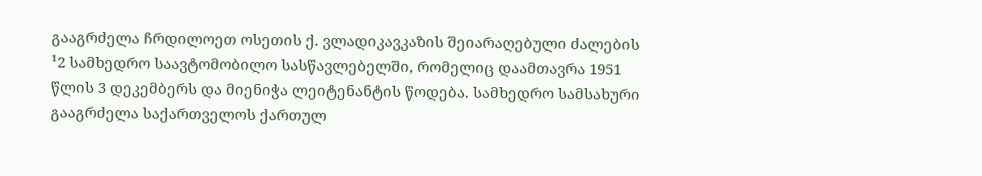გააგრძელა ჩრდილოეთ ოსეთის ქ. ვლადიკავკაზის შეიარაღებული ძალების ¹2 სამხედრო საავტომობილო სასწავლებელში, რომელიც დაამთავრა 1951 წლის 3 დეკემბერს და მიენიჭა ლეიტენანტის წოდება. სამხედრო სამსახური გააგრძელა საქართველოს ქართულ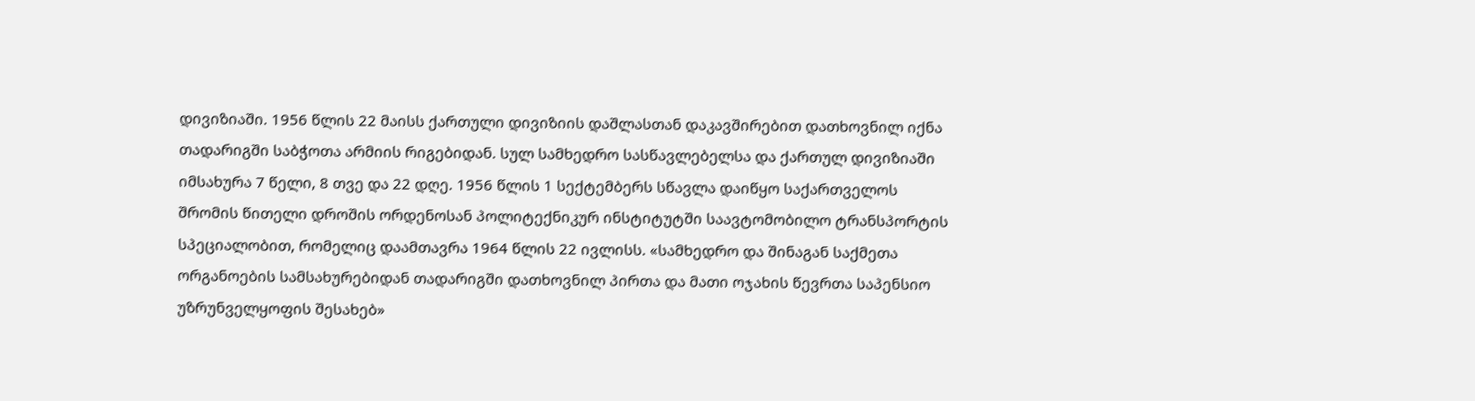დივიზიაში. 1956 წლის 22 მაისს ქართული დივიზიის დაშლასთან დაკავშირებით დათხოვნილ იქნა თადარიგში საბჭოთა არმიის რიგებიდან. სულ სამხედრო სასწავლებელსა და ქართულ დივიზიაში იმსახურა 7 წელი, 8 თვე და 22 დღე. 1956 წლის 1 სექტემბერს სწავლა დაიწყო საქართველოს შრომის წითელი დროშის ორდენოსან პოლიტექნიკურ ინსტიტუტში საავტომობილო ტრანსპორტის სპეციალობით, რომელიც დაამთავრა 1964 წლის 22 ივლისს. «სამხედრო და შინაგან საქმეთა ორგანოების სამსახურებიდან თადარიგში დათხოვნილ პირთა და მათი ოჯახის წევრთა საპენსიო უზრუნველყოფის შესახებ»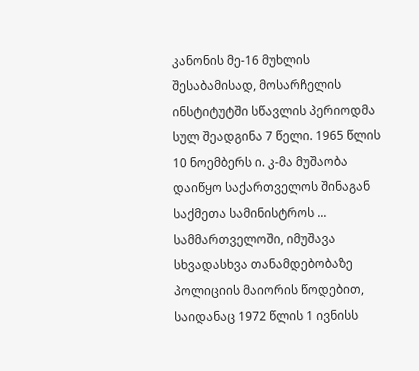კანონის მე-16 მუხლის შესაბამისად, მოსარჩელის ინსტიტუტში სწავლის პერიოდმა სულ შეადგინა 7 წელი. 1965 წლის 10 ნოემბერს ი. კ-მა მუშაობა დაიწყო საქართველოს შინაგან საქმეთა სამინისტროს ... სამმართველოში, იმუშავა სხვადასხვა თანამდებობაზე პოლიციის მაიორის წოდებით, საიდანაც 1972 წლის 1 ივნისს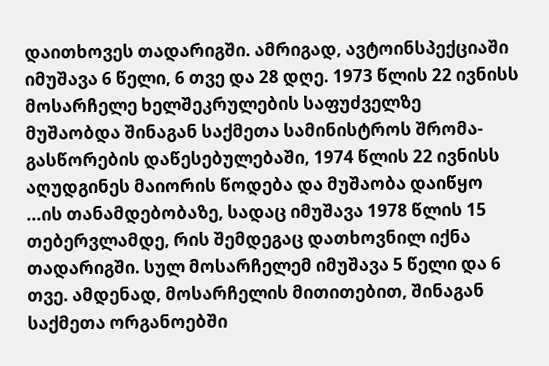დაითხოვეს თადარიგში. ამრიგად, ავტოინსპექციაში იმუშავა 6 წელი, 6 თვე და 28 დღე. 1973 წლის 22 ივნისს მოსარჩელე ხელშეკრულების საფუძველზე მუშაობდა შინაგან საქმეთა სამინისტროს შრომა-გასწორების დაწესებულებაში, 1974 წლის 22 ივნისს აღუდგინეს მაიორის წოდება და მუშაობა დაიწყო ...ის თანამდებობაზე, სადაც იმუშავა 1978 წლის 15 თებერვლამდე, რის შემდეგაც დათხოვნილ იქნა თადარიგში. სულ მოსარჩელემ იმუშავა 5 წელი და 6 თვე. ამდენად, მოსარჩელის მითითებით, შინაგან საქმეთა ორგანოებში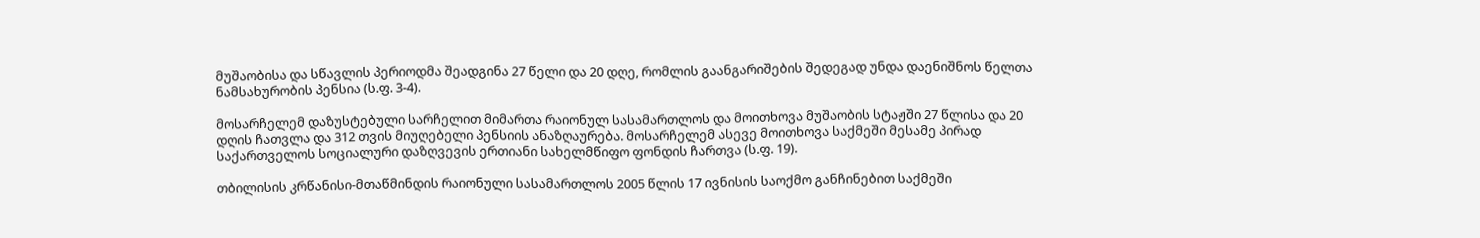მუშაობისა და სწავლის პერიოდმა შეადგინა 27 წელი და 20 დღე, რომლის გაანგარიშების შედეგად უნდა დაენიშნოს წელთა ნამსახურობის პენსია (ს.ფ. 3-4).

მოსარჩელემ დაზუსტებული სარჩელით მიმართა რაიონულ სასამართლოს და მოითხოვა მუშაობის სტაჟში 27 წლისა და 20 დღის ჩათვლა და 312 თვის მიუღებელი პენსიის ანაზღაურება. მოსარჩელემ ასევე მოითხოვა საქმეში მესამე პირად საქართველოს სოციალური დაზღვევის ერთიანი სახელმწიფო ფონდის ჩართვა (ს.ფ. 19).

თბილისის კრწანისი-მთაწმინდის რაიონული სასამართლოს 2005 წლის 17 ივნისის საოქმო განჩინებით საქმეში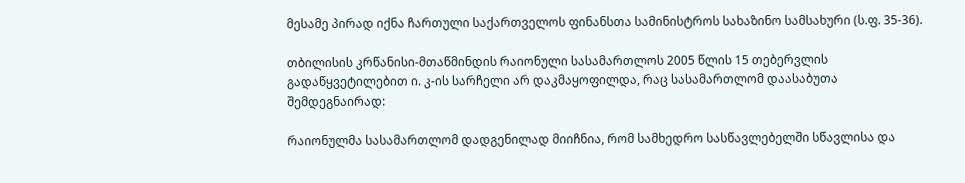მესამე პირად იქნა ჩართული საქართველოს ფინანსთა სამინისტროს სახაზინო სამსახური (ს.ფ. 35-36).

თბილისის კრწანისი-მთაწმინდის რაიონული სასამართლოს 2005 წლის 15 თებერვლის გადაწყვეტილებით ი. კ-ის სარჩელი არ დაკმაყოფილდა, რაც სასამართლომ დაასაბუთა შემდეგნაირად:

რაიონულმა სასამართლომ დადგენილად მიიჩნია, რომ სამხედრო სასწავლებელში სწავლისა და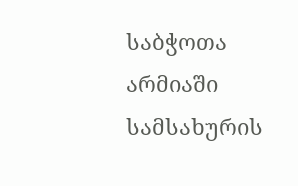საბჭოთა არმიაში სამსახურის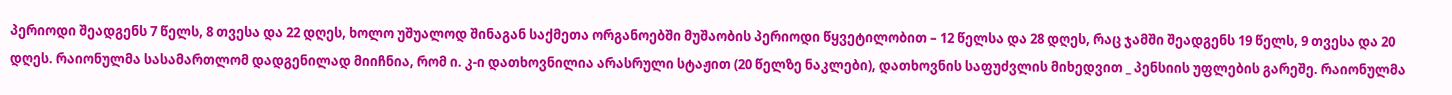პერიოდი შეადგენს 7 წელს, 8 თვესა და 22 დღეს, ხოლო უშუალოდ შინაგან საქმეთა ორგანოებში მუშაობის პერიოდი წყვეტილობით – 12 წელსა და 28 დღეს, რაც ჯამში შეადგენს 19 წელს, 9 თვესა და 20 დღეს. რაიონულმა სასამართლომ დადგენილად მიიჩნია, რომ ი. კ-ი დათხოვნილია არასრული სტაჟით (20 წელზე ნაკლები), დათხოვნის საფუძვლის მიხედვით _ პენსიის უფლების გარეშე. რაიონულმა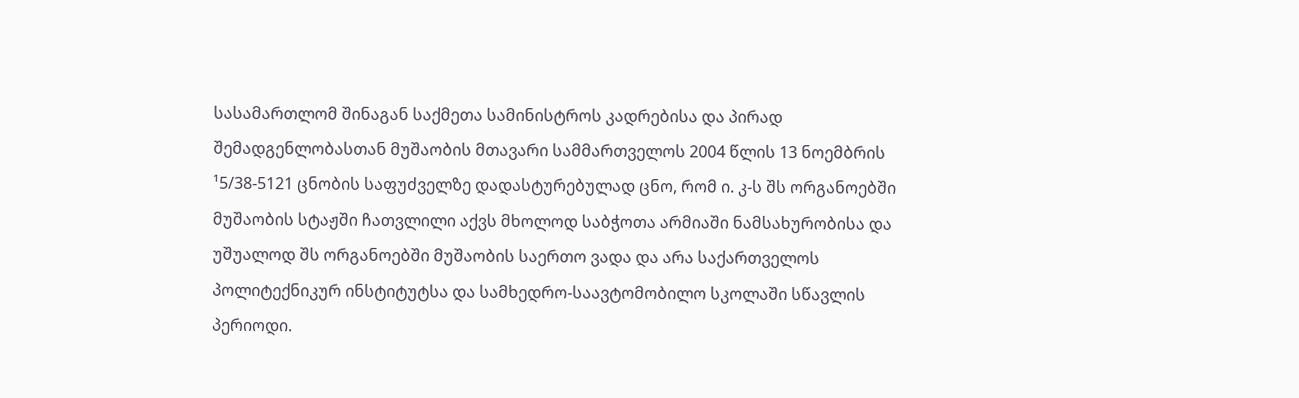სასამართლომ შინაგან საქმეთა სამინისტროს კადრებისა და პირად შემადგენლობასთან მუშაობის მთავარი სამმართველოს 2004 წლის 13 ნოემბრის ¹5/38-5121 ცნობის საფუძველზე დადასტურებულად ცნო, რომ ი. კ-ს შს ორგანოებში მუშაობის სტაჟში ჩათვლილი აქვს მხოლოდ საბჭოთა არმიაში ნამსახურობისა და უშუალოდ შს ორგანოებში მუშაობის საერთო ვადა და არა საქართველოს პოლიტექნიკურ ინსტიტუტსა და სამხედრო-საავტომობილო სკოლაში სწავლის პერიოდი.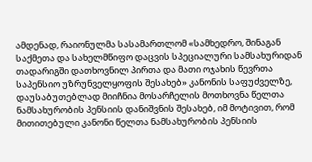ამდენად, რაიონულმა სასამართლომ «სამხედრო, შინაგან საქმეთა და სახელმწიფო დაცვის სპეციალური სამსახურიდან თადარიგში დათხოვნილ პირთა და მათი ოჯახის წევრთა საპენსიო უზრუნველყოფის შესახებ» კანონის საფუძველზე, დაუსაბუთებლად მიიჩნია მოსარჩელის მოთხოვნა წელთა ნამსახურობის პენსიის დანიშვნის შესახებ, იმ მოტივით, რომ მითითებული კანონი წელთა ნამსახურობის პენსიის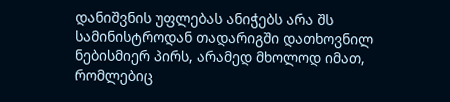დანიშვნის უფლებას ანიჭებს არა შს სამინისტროდან თადარიგში დათხოვნილ ნებისმიერ პირს, არამედ მხოლოდ იმათ, რომლებიც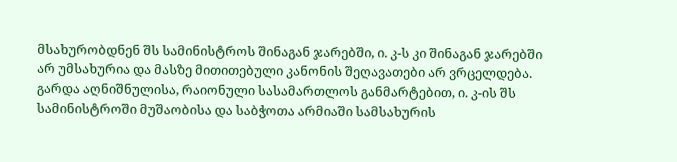მსახურობდნენ შს სამინისტროს შინაგან ჯარებში, ი. კ-ს კი შინაგან ჯარებში არ უმსახურია და მასზე მითითებული კანონის შეღავათები არ ვრცელდება. გარდა აღნიშნულისა, რაიონული სასამართლოს განმარტებით, ი. კ-ის შს სამინისტროში მუშაობისა და საბჭოთა არმიაში სამსახურის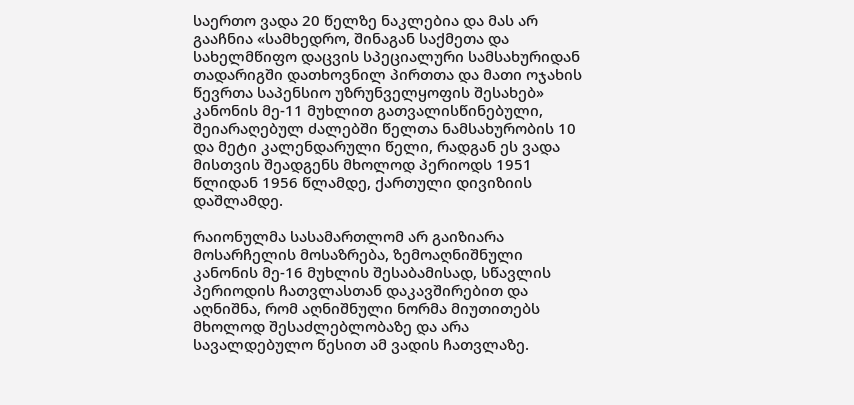საერთო ვადა 20 წელზე ნაკლებია და მას არ გააჩნია «სამხედრო, შინაგან საქმეთა და სახელმწიფო დაცვის სპეციალური სამსახურიდან თადარიგში დათხოვნილ პირთთა და მათი ოჯახის წევრთა საპენსიო უზრუნველყოფის შესახებ» კანონის მე-11 მუხლით გათვალისწინებული, შეიარაღებულ ძალებში წელთა ნამსახურობის 10 და მეტი კალენდარული წელი, რადგან ეს ვადა მისთვის შეადგენს მხოლოდ პერიოდს 1951 წლიდან 1956 წლამდე, ქართული დივიზიის დაშლამდე.

რაიონულმა სასამართლომ არ გაიზიარა მოსარჩელის მოსაზრება, ზემოაღნიშნული კანონის მე-16 მუხლის შესაბამისად, სწავლის პერიოდის ჩათვლასთან დაკავშირებით და აღნიშნა, რომ აღნიშნული ნორმა მიუთითებს მხოლოდ შესაძლებლობაზე და არა სავალდებულო წესით ამ ვადის ჩათვლაზე.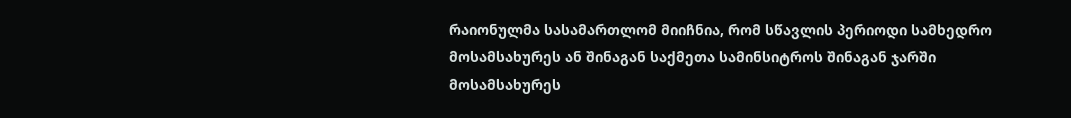რაიონულმა სასამართლომ მიიჩნია, რომ სწავლის პერიოდი სამხედრო მოსამსახურეს ან შინაგან საქმეთა სამინსიტროს შინაგან ჯარში მოსამსახურეს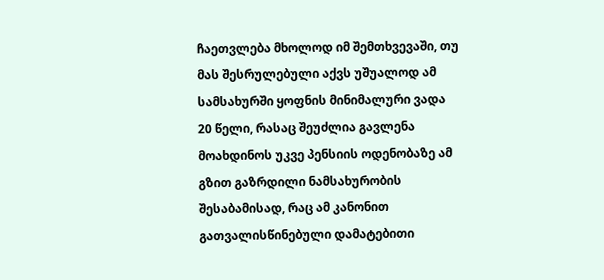ჩაეთვლება მხოლოდ იმ შემთხვევაში, თუ მას შესრულებული აქვს უშუალოდ ამ სამსახურში ყოფნის მინიმალური ვადა 20 წელი, რასაც შეუძლია გავლენა მოახდინოს უკვე პენსიის ოდენობაზე ამ გზით გაზრდილი ნამსახურობის შესაბამისად, რაც ამ კანონით გათვალისწინებული დამატებითი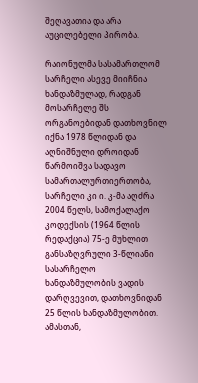შეღავათია და არა აუცილებელი პირობა.

რაიონულმა სასამართლომ სარჩელი ასევე მიიჩნია ხანდაზმულად, რადგან მოსარჩელე შს ორგანოებიდან დათხოვნილ იქნა 1978 წლიდან და აღნიშნული დროიდან წარმოიშვა სადავო სამართალურთიერთობა, სარჩელი კი ი. კ-მა აღძრა 2004 წელს, სამოქალაქო კოდექსის (1964 წლის რედაქცია) 75-ე მუხლით განსაზღვრული 3-წლიანი სასარჩელო ხანდაზმულობის ვადის დარღვევით, დათხოვნიდან 25 წლის ხანდაზმულობით. ამასთან,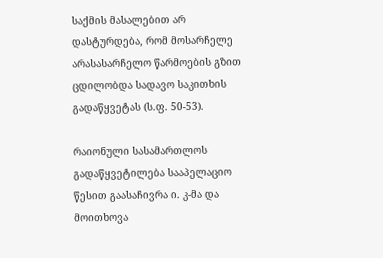საქმის მასალებით არ დასტურდება, რომ მოსარჩელე არასასარჩელო წარმოების გზით ცდილობდა სადავო საკითხის გადაწყვეტას (ს.ფ. 50-53).

რაიონული სასამართლოს გადაწყვეტილება სააპელაციო წესით გაასაჩივრა ი. კ-მა და მოითხოვა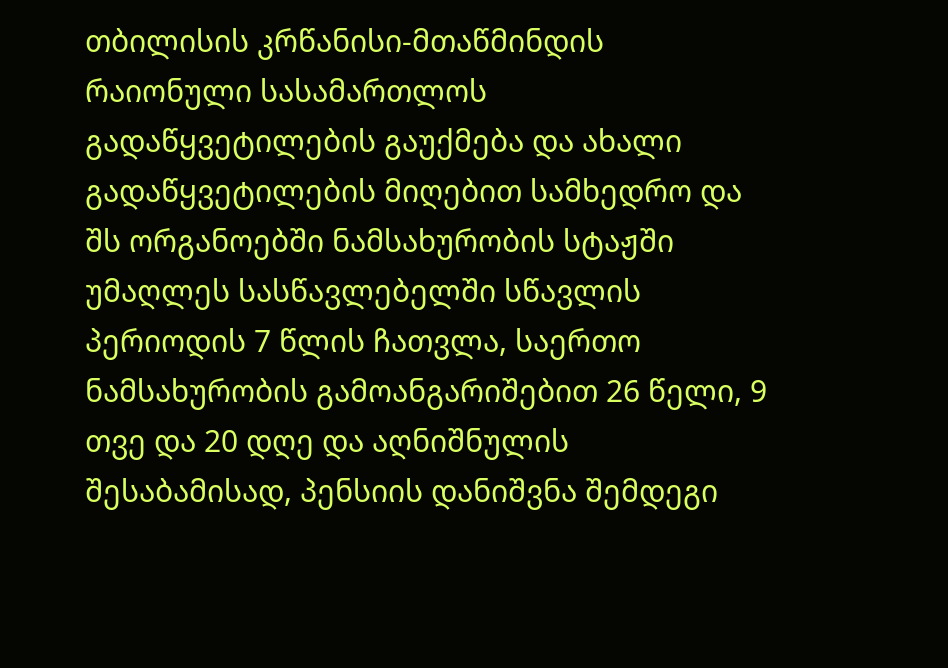თბილისის კრწანისი-მთაწმინდის რაიონული სასამართლოს გადაწყვეტილების გაუქმება და ახალი გადაწყვეტილების მიღებით სამხედრო და შს ორგანოებში ნამსახურობის სტაჟში უმაღლეს სასწავლებელში სწავლის პერიოდის 7 წლის ჩათვლა, საერთო ნამსახურობის გამოანგარიშებით 26 წელი, 9 თვე და 20 დღე და აღნიშნულის შესაბამისად, პენსიის დანიშვნა შემდეგი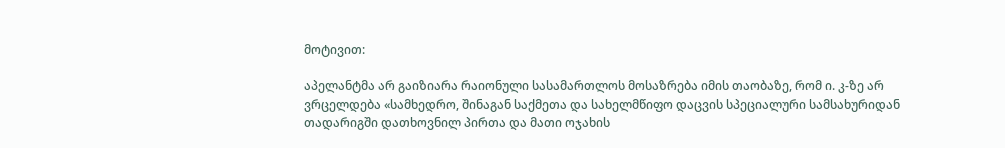მოტივით:

აპელანტმა არ გაიზიარა რაიონული სასამართლოს მოსაზრება იმის თაობაზე, რომ ი. კ-ზე არ ვრცელდება «სამხედრო, შინაგან საქმეთა და სახელმწიფო დაცვის სპეციალური სამსახურიდან თადარიგში დათხოვნილ პირთა და მათი ოჯახის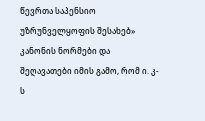წევრთა საპენსიო უზრუნველყოფის შესახებ» კანონის ნორმები და შეღავათები იმის გამო, რომ ი. კ-ს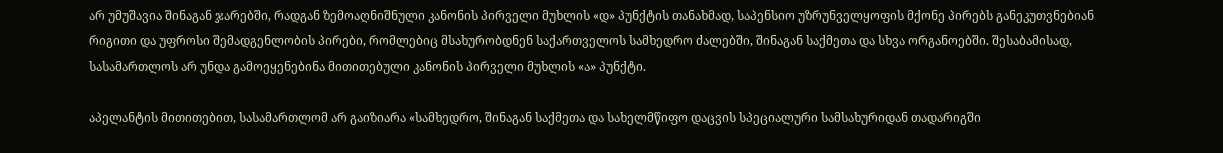არ უმუშავია შინაგან ჯარებში, რადგან ზემოაღნიშნული კანონის პირველი მუხლის «დ» პუნქტის თანახმად, საპენსიო უზრუნველყოფის მქონე პირებს განეკუთვნებიან რიგითი და უფროსი შემადგენლობის პირები, რომლებიც მსახურობდნენ საქართველოს სამხედრო ძალებში, შინაგან საქმეთა და სხვა ორგანოებში. შესაბამისად, სასამართლოს არ უნდა გამოეყენებინა მითითებული კანონის პირველი მუხლის «ა» პუნქტი.

აპელანტის მითითებით, სასამართლომ არ გაიზიარა «სამხედრო, შინაგან საქმეთა და სახელმწიფო დაცვის სპეციალური სამსახურიდან თადარიგში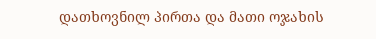დათხოვნილ პირთა და მათი ოჯახის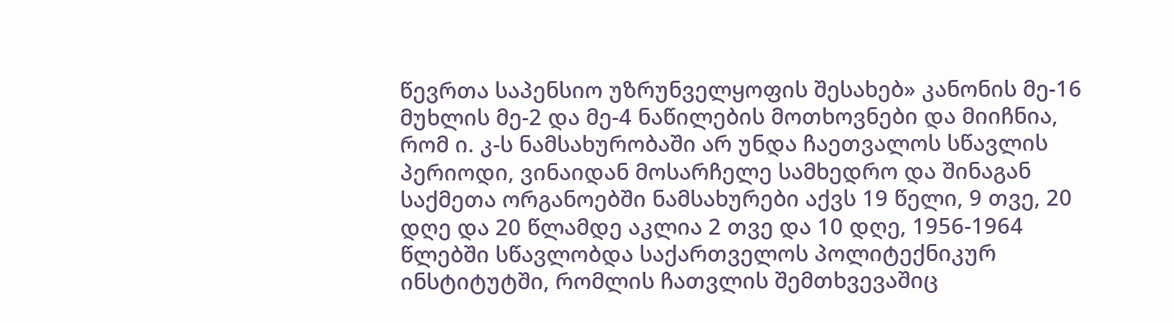წევრთა საპენსიო უზრუნველყოფის შესახებ» კანონის მე-16 მუხლის მე-2 და მე-4 ნაწილების მოთხოვნები და მიიჩნია, რომ ი. კ-ს ნამსახურობაში არ უნდა ჩაეთვალოს სწავლის პერიოდი, ვინაიდან მოსარჩელე სამხედრო და შინაგან საქმეთა ორგანოებში ნამსახურები აქვს 19 წელი, 9 თვე, 20 დღე და 20 წლამდე აკლია 2 თვე და 10 დღე, 1956-1964 წლებში სწავლობდა საქართველოს პოლიტექნიკურ ინსტიტუტში, რომლის ჩათვლის შემთხვევაშიც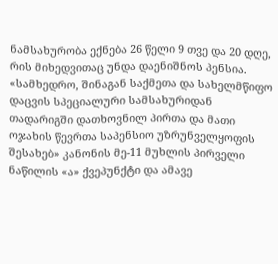ნამსახურობა ექნება 26 წელი 9 თვე და 20 დღე, რის მიხედვითაც უნდა დაენიშნოს პენსია. «სამხედრო, შინაგან საქმეთა და სახელმწიფო დაცვის სპეციალური სამსახურიდან თადარიგში დათხოვნილ პირთა და მათი ოჯახის წევრთა საპენსიო უზრუნველყოფის შესახებ» კანონის მე-11 მუხლის პირველი ნაწილის «ა» ქვეპუნქტი და ამავე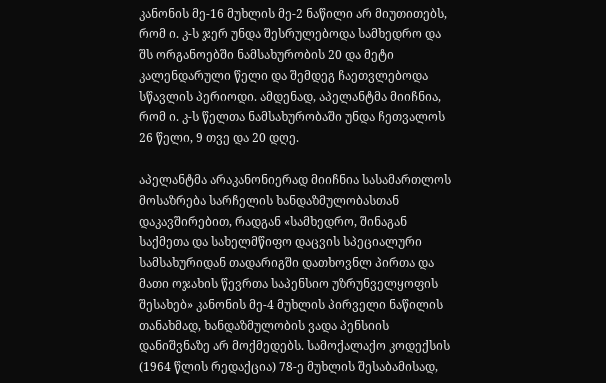კანონის მე-16 მუხლის მე-2 ნაწილი არ მიუთითებს, რომ ი. კ-ს ჯერ უნდა შესრულებოდა სამხედრო და შს ორგანოებში ნამსახურობის 20 და მეტი კალენდარული წელი და შემდეგ ჩაეთვლებოდა სწავლის პერიოდი. ამდენად, აპელანტმა მიიჩნია, რომ ი. კ-ს წელთა ნამსახურობაში უნდა ჩეთვალოს 26 წელი, 9 თვე და 20 დღე.

აპელანტმა არაკანონიერად მიიჩნია სასამართლოს მოსაზრება სარჩელის ხანდაზმულობასთან დაკავშირებით, რადგან «სამხედრო, შინაგან საქმეთა და სახელმწიფო დაცვის სპეციალური სამსახურიდან თადარიგში დათხოვნლ პირთა და მათი ოჯახის წევრთა საპენსიო უზრუნველყოფის შესახებ» კანონის მე-4 მუხლის პირველი ნაწილის თანახმად, ხანდაზმულობის ვადა პენსიის დანიშვნაზე არ მოქმედებს. სამოქალაქო კოდექსის (1964 წლის რედაქცია) 78-ე მუხლის შესაბამისად,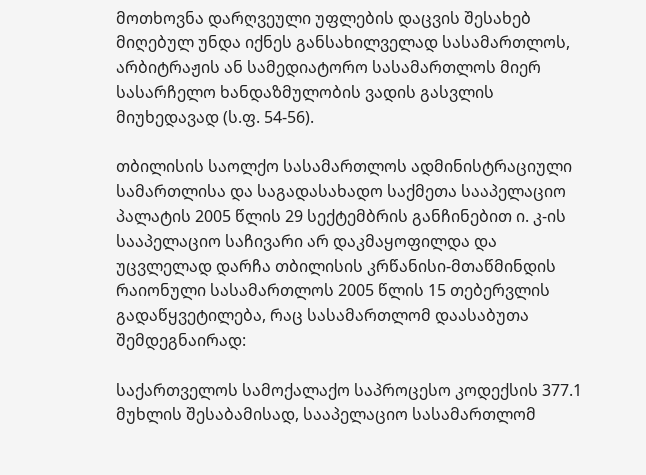მოთხოვნა დარღვეული უფლების დაცვის შესახებ მიღებულ უნდა იქნეს განსახილველად სასამართლოს, არბიტრაჟის ან სამედიატორო სასამართლოს მიერ სასარჩელო ხანდაზმულობის ვადის გასვლის მიუხედავად (ს.ფ. 54-56).

თბილისის საოლქო სასამართლოს ადმინისტრაციული სამართლისა და საგადასახადო საქმეთა სააპელაციო პალატის 2005 წლის 29 სექტემბრის განჩინებით ი. კ-ის სააპელაციო საჩივარი არ დაკმაყოფილდა და უცვლელად დარჩა თბილისის კრწანისი-მთაწმინდის რაიონული სასამართლოს 2005 წლის 15 თებერვლის გადაწყვეტილება, რაც სასამართლომ დაასაბუთა შემდეგნაირად:

საქართველოს სამოქალაქო საპროცესო კოდექსის 377.1 მუხლის შესაბამისად, სააპელაციო სასამართლომ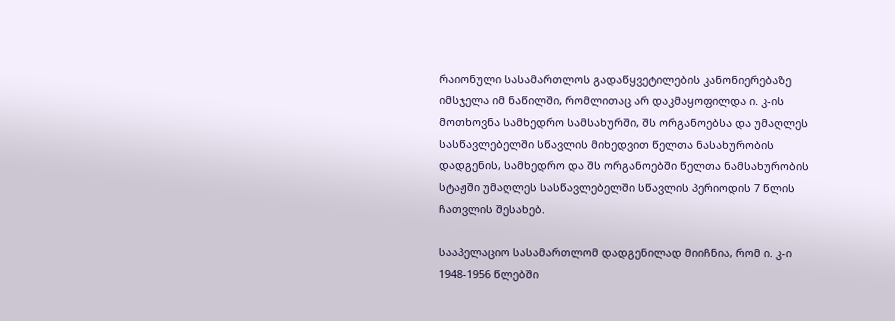რაიონული სასამართლოს გადაწყვეტილების კანონიერებაზე იმსჯელა იმ ნაწილში, რომლითაც არ დაკმაყოფილდა ი. კ-ის მოთხოვნა სამხედრო სამსახურში, შს ორგანოებსა და უმაღლეს სასწავლებელში სწავლის მიხედვით წელთა ნასახურობის დადგენის, სამხედრო და შს ორგანოებში წელთა ნამსახურობის სტაჟში უმაღლეს სასწავლებელში სწავლის პერიოდის 7 წლის ჩათვლის შესახებ.

სააპელაციო სასამართლომ დადგენილად მიიჩნია, რომ ი. კ-ი 1948-1956 წლებში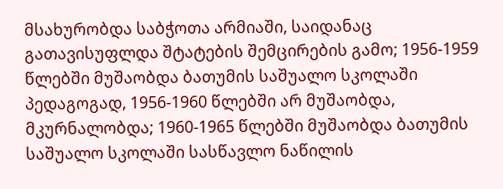მსახურობდა საბჭოთა არმიაში, საიდანაც გათავისუფლდა შტატების შემცირების გამო; 1956-1959 წლებში მუშაობდა ბათუმის საშუალო სკოლაში პედაგოგად, 1956-1960 წლებში არ მუშაობდა, მკურნალობდა; 1960-1965 წლებში მუშაობდა ბათუმის საშუალო სკოლაში სასწავლო ნაწილის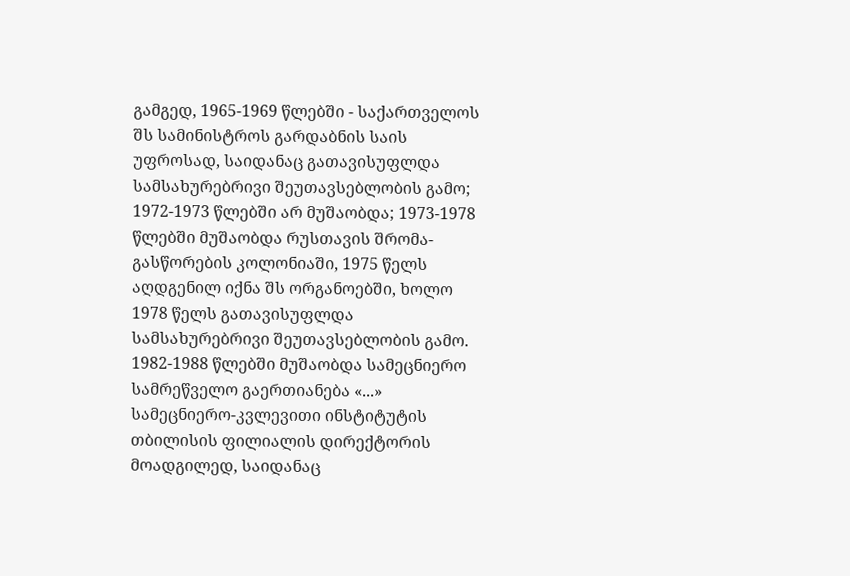გამგედ, 1965-1969 წლებში - საქართველოს შს სამინისტროს გარდაბნის საის უფროსად, საიდანაც გათავისუფლდა სამსახურებრივი შეუთავსებლობის გამო; 1972-1973 წლებში არ მუშაობდა; 1973-1978 წლებში მუშაობდა რუსთავის შრომა-გასწორების კოლონიაში, 1975 წელს აღდგენილ იქნა შს ორგანოებში, ხოლო 1978 წელს გათავისუფლდა სამსახურებრივი შეუთავსებლობის გამო. 1982-1988 წლებში მუშაობდა სამეცნიერო სამრეწველო გაერთიანება «...» სამეცნიერო-კვლევითი ინსტიტუტის თბილისის ფილიალის დირექტორის მოადგილედ, საიდანაც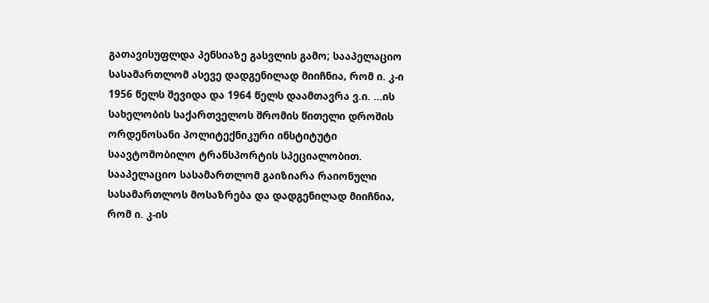გათავისუფლდა პენსიაზე გასვლის გამო; სააპელაციო სასამართლომ ასევე დადგენილად მიიჩნია, რომ ი. კ-ი 1956 წელს შევიდა და 1964 წელს დაამთავრა ვ.ი. ...ის სახელობის საქართველოს შრომის წითელი დროშის ორდენოსანი პოლიტექნიკური ინსტიტუტი საავტომობილო ტრანსპორტის სპეციალობით. სააპელაციო სასამართლომ გაიზიარა რაიონული სასამართლოს მოსაზრება და დადგენილად მიიჩნია, რომ ი. კ-ის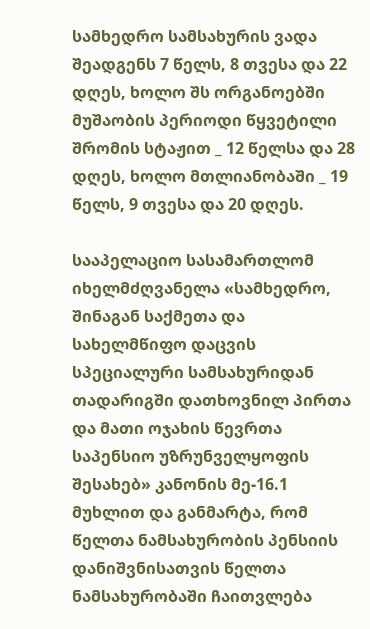სამხედრო სამსახურის ვადა შეადგენს 7 წელს, 8 თვესა და 22 დღეს, ხოლო შს ორგანოებში მუშაობის პერიოდი წყვეტილი შრომის სტაჟით _ 12 წელსა და 28 დღეს, ხოლო მთლიანობაში _ 19 წელს, 9 თვესა და 20 დღეს.

სააპელაციო სასამართლომ იხელმძღვანელა «სამხედრო, შინაგან საქმეთა და სახელმწიფო დაცვის სპეციალური სამსახურიდან თადარიგში დათხოვნილ პირთა და მათი ოჯახის წევრთა საპენსიო უზრუნველყოფის შესახებ» კანონის მე-16.1 მუხლით და განმარტა, რომ წელთა ნამსახურობის პენსიის დანიშვნისათვის წელთა ნამსახურობაში ჩაითვლება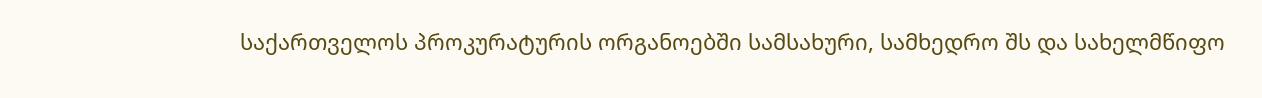საქართველოს პროკურატურის ორგანოებში სამსახური, სამხედრო შს და სახელმწიფო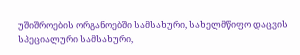უშიშროების ორგანოებში სამსახური, სახელმწიფო დაცვის სპეციალური სამსახური,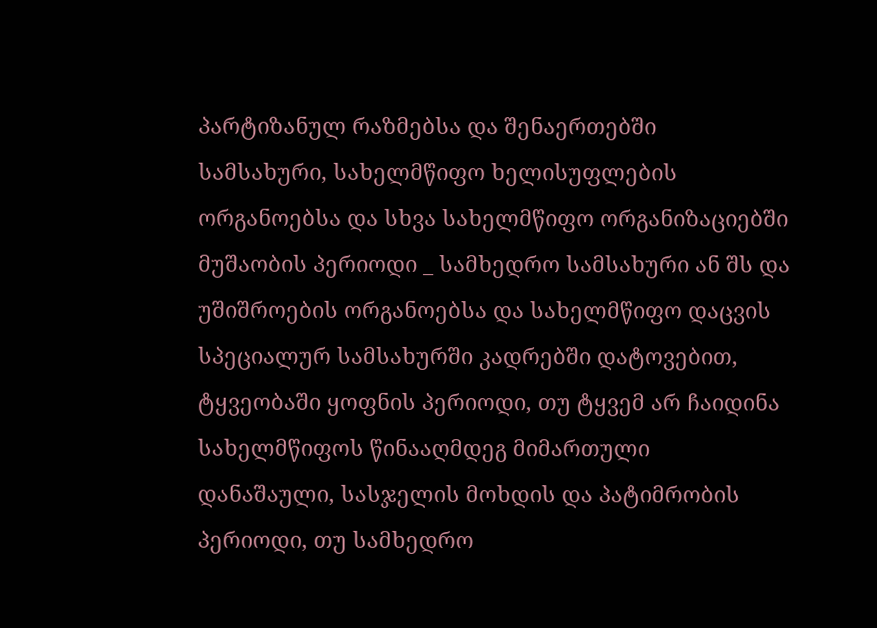პარტიზანულ რაზმებსა და შენაერთებში სამსახური, სახელმწიფო ხელისუფლების ორგანოებსა და სხვა სახელმწიფო ორგანიზაციებში მუშაობის პერიოდი _ სამხედრო სამსახური ან შს და უშიშროების ორგანოებსა და სახელმწიფო დაცვის სპეციალურ სამსახურში კადრებში დატოვებით, ტყვეობაში ყოფნის პერიოდი, თუ ტყვემ არ ჩაიდინა სახელმწიფოს წინააღმდეგ მიმართული დანაშაული, სასჯელის მოხდის და პატიმრობის პერიოდი, თუ სამხედრო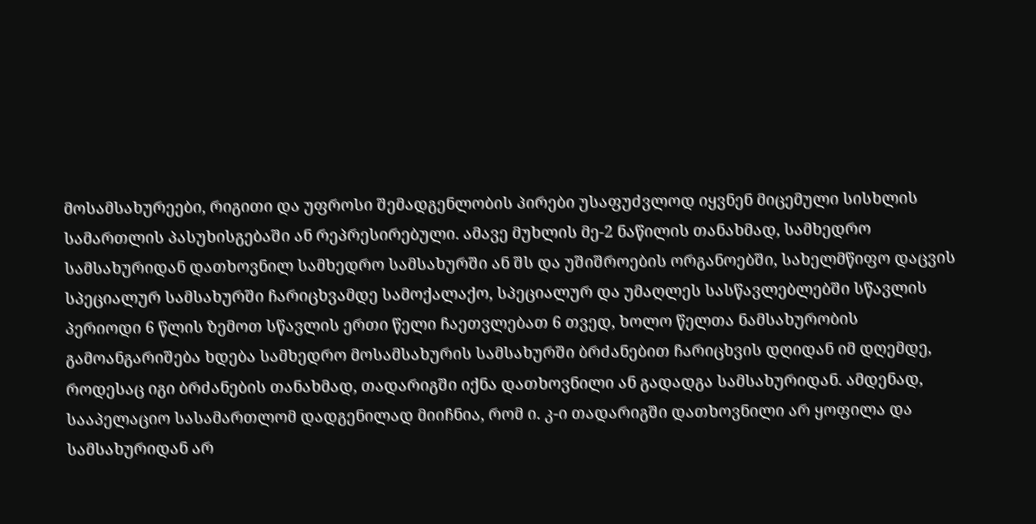მოსამსახურეები, რიგითი და უფროსი შემადგენლობის პირები უსაფუძვლოდ იყვნენ მიცემული სისხლის სამართლის პასუხისგებაში ან რეპრესირებული. ამავე მუხლის მე-2 ნაწილის თანახმად, სამხედრო სამსახურიდან დათხოვნილ სამხედრო სამსახურში ან შს და უშიშროების ორგანოებში, სახელმწიფო დაცვის სპეციალურ სამსახურში ჩარიცხვამდე სამოქალაქო, სპეციალურ და უმაღლეს სასწავლებლებში სწავლის პერიოდი 6 წლის ზემოთ სწავლის ერთი წელი ჩაეთვლებათ 6 თვედ, ხოლო წელთა ნამსახურობის გამოანგარიშება ხდება სამხედრო მოსამსახურის სამსახურში ბრძანებით ჩარიცხვის დღიდან იმ დღემდე, როდესაც იგი ბრძანების თანახმად, თადარიგში იქნა დათხოვნილი ან გადადგა სამსახურიდან. ამდენად, სააპელაციო სასამართლომ დადგენილად მიიჩნია, რომ ი. კ-ი თადარიგში დათხოვნილი არ ყოფილა და სამსახურიდან არ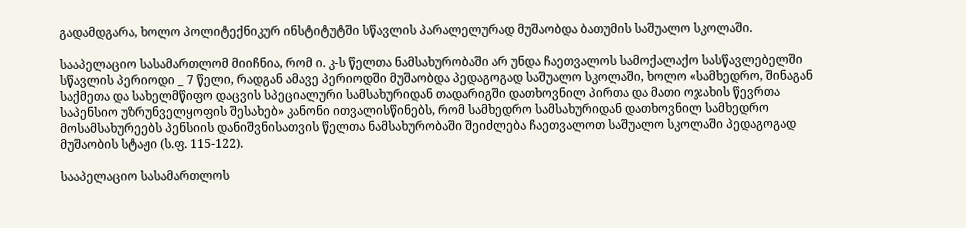გადამდგარა, ხოლო პოლიტექნიკურ ინსტიტუტში სწავლის პარალელურად მუშაობდა ბათუმის საშუალო სკოლაში.

სააპელაციო სასამართლომ მიიჩნია, რომ ი. კ-ს წელთა ნამსახურობაში არ უნდა ჩაეთვალოს სამოქალაქო სასწავლებელში სწავლის პერიოდი _ 7 წელი, რადგან ამავე პერიოდში მუშაობდა პედაგოგად საშუალო სკოლაში, ხოლო «სამხედრო, შინაგან საქმეთა და სახელმწიფო დაცვის სპეციალური სამსახურიდან თადარიგში დათხოვნილ პირთა და მათი ოჯახის წევრთა საპენსიო უზრუნველყოფის შესახებ» კანონი ითვალისწინებს, რომ სამხედრო სამსახურიდან დათხოვნილ სამხედრო მოსამსახურეებს პენსიის დანიშვნისათვის წელთა ნამსახურობაში შეიძლება ჩაეთვალოთ საშუალო სკოლაში პედაგოგად მუშაობის სტაჟი (ს.ფ. 115-122).

სააპელაციო სასამართლოს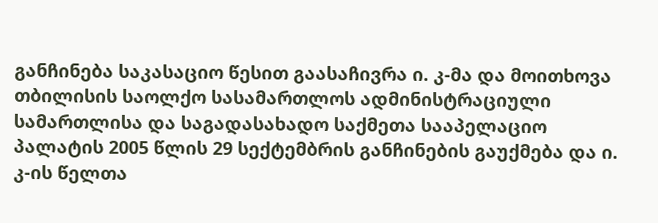განჩინება საკასაციო წესით გაასაჩივრა ი. კ-მა და მოითხოვა თბილისის საოლქო სასამართლოს ადმინისტრაციული სამართლისა და საგადასახადო საქმეთა სააპელაციო პალატის 2005 წლის 29 სექტემბრის განჩინების გაუქმება და ი. კ-ის წელთა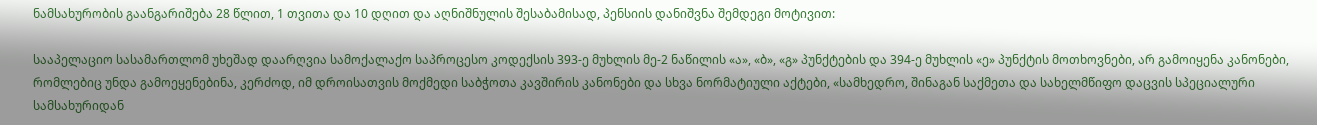ნამსახურობის გაანგარიშება 28 წლით, 1 თვითა და 10 დღით და აღნიშნულის შესაბამისად, პენსიის დანიშვნა შემდეგი მოტივით:

სააპელაციო სასამართლომ უხეშად დაარღვია სამოქალაქო საპროცესო კოდექსის 393-ე მუხლის მე-2 ნაწილის «ა», «ბ», «გ» პუნქტების და 394-ე მუხლის «ე» პუნქტის მოთხოვნები, არ გამოიყენა კანონები, რომლებიც უნდა გამოეყენებინა, კერძოდ, იმ დროისათვის მოქმედი საბჭოთა კავშირის კანონები და სხვა ნორმატიული აქტები, «სამხედრო, შინაგან საქმეთა და სახელმწიფო დაცვის სპეციალური სამსახურიდან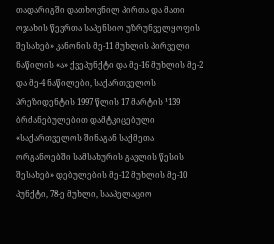თადარიგში დათხოვნილ პირთა და მათი ოჯახის წევრთა საპენსიო უზრუნველყოფის შესახებ» კანონის მე-11 მუხლის პირველი ნაწილის «ა» ქვეპუნქტი და მე-16 მუხლის მე-2 და მე-4 ნაწილები, საქართველოს პრეზიდენტის 1997 წლის 17 მარტის ¹139 ბრძანებულებით დამტკიცებული «საქართველოს შინაგან საქმეთა ორგანოებში სამსახურის გავლის წესის შესახებ» დებულების მე-12 მუხლის მე-10 პუნქტი, 78-ე მუხლი, სააპელაციო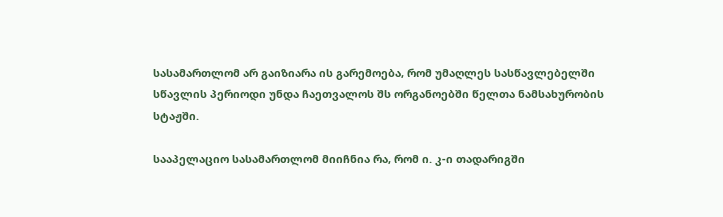სასამართლომ არ გაიზიარა ის გარემოება, რომ უმაღლეს სასწავლებელში სწავლის პერიოდი უნდა ჩაეთვალოს შს ორგანოებში წელთა ნამსახურობის სტაჟში.

სააპელაციო სასამართლომ მიიჩნია რა, რომ ი. კ-ი თადარიგში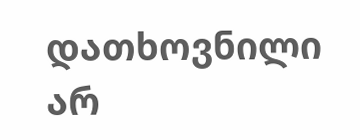დათხოვნილი არ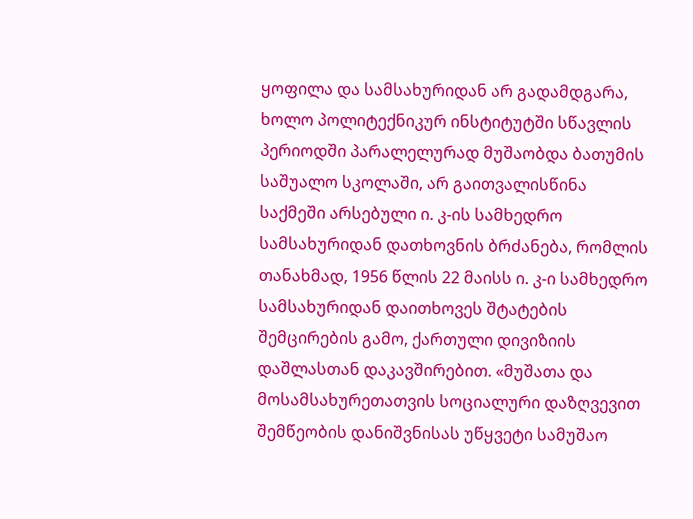ყოფილა და სამსახურიდან არ გადამდგარა, ხოლო პოლიტექნიკურ ინსტიტუტში სწავლის პერიოდში პარალელურად მუშაობდა ბათუმის საშუალო სკოლაში, არ გაითვალისწინა საქმეში არსებული ი. კ-ის სამხედრო სამსახურიდან დათხოვნის ბრძანება, რომლის თანახმად, 1956 წლის 22 მაისს ი. კ-ი სამხედრო სამსახურიდან დაითხოვეს შტატების შემცირების გამო, ქართული დივიზიის დაშლასთან დაკავშირებით. «მუშათა და მოსამსახურეთათვის სოციალური დაზღვევით შემწეობის დანიშვნისას უწყვეტი სამუშაო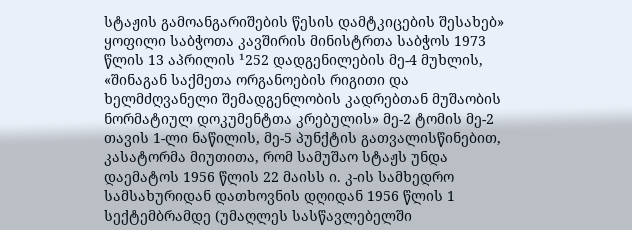სტაჟის გამოანგარიშების წესის დამტკიცების შესახებ» ყოფილი საბჭოთა კავშირის მინისტრთა საბჭოს 1973 წლის 13 აპრილის ¹252 დადგენილების მე-4 მუხლის, «შინაგან საქმეთა ორგანოების რიგითი და ხელმძღვანელი შემადგენლობის კადრებთან მუშაობის ნორმატიულ დოკუმენტთა კრებულის» მე-2 ტომის მე-2 თავის 1-ლი ნაწილის, მე-5 პუნქტის გათვალისწინებით, კასატორმა მიუთითა, რომ სამუშაო სტაჟს უნდა დაემატოს 1956 წლის 22 მაისს ი. კ-ის სამხედრო სამსახურიდან დათხოვნის დღიდან 1956 წლის 1 სექტემბრამდე (უმაღლეს სასწავლებელში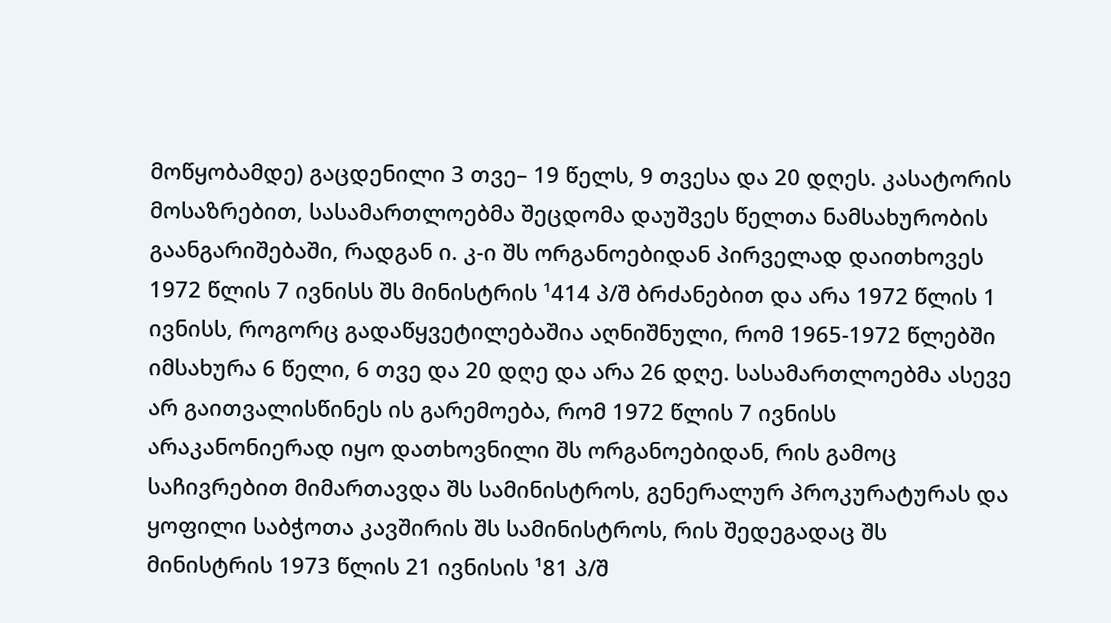მოწყობამდე) გაცდენილი 3 თვე– 19 წელს, 9 თვესა და 20 დღეს. კასატორის მოსაზრებით, სასამართლოებმა შეცდომა დაუშვეს წელთა ნამსახურობის გაანგარიშებაში, რადგან ი. კ-ი შს ორგანოებიდან პირველად დაითხოვეს 1972 წლის 7 ივნისს შს მინისტრის ¹414 პ/შ ბრძანებით და არა 1972 წლის 1 ივნისს, როგორც გადაწყვეტილებაშია აღნიშნული, რომ 1965-1972 წლებში იმსახურა 6 წელი, 6 თვე და 20 დღე და არა 26 დღე. სასამართლოებმა ასევე არ გაითვალისწინეს ის გარემოება, რომ 1972 წლის 7 ივნისს არაკანონიერად იყო დათხოვნილი შს ორგანოებიდან, რის გამოც საჩივრებით მიმართავდა შს სამინისტროს, გენერალურ პროკურატურას და ყოფილი საბჭოთა კავშირის შს სამინისტროს, რის შედეგადაც შს მინისტრის 1973 წლის 21 ივნისის ¹81 პ/შ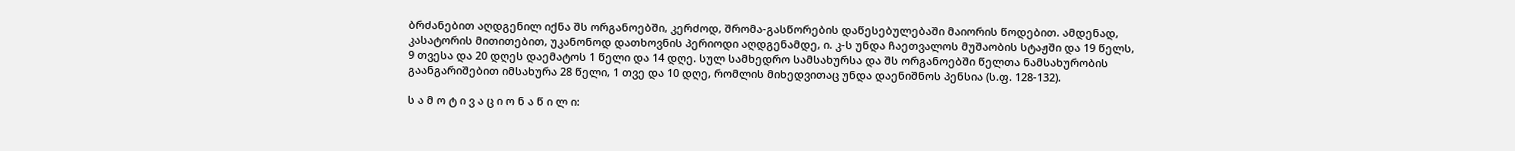ბრძანებით აღდგენილ იქნა შს ორგანოებში, კერძოდ, შრომა-გასწორების დაწესებულებაში მაიორის წოდებით. ამდენად, კასატორის მითითებით, უკანონოდ დათხოვნის პერიოდი აღდგენამდე, ი. კ-ს უნდა ჩაეთვალოს მუშაობის სტაჟში და 19 წელს, 9 თვესა და 20 დღეს დაემატოს 1 წელი და 14 დღე. სულ სამხედრო სამსახურსა და შს ორგანოებში წელთა ნამსახურობის გაანგარიშებით იმსახურა 28 წელი, 1 თვე და 10 დღე, რომლის მიხედვითაც უნდა დაენიშნოს პენსია (ს.ფ. 128-132).

ს ა მ ო ტ ი ვ ა ც ი ო ნ ა წ ი ლ ი: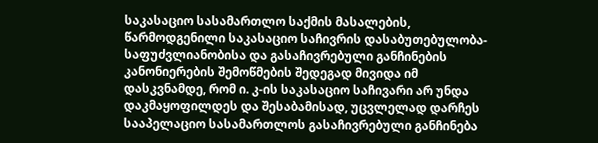საკასაციო სასამართლო საქმის მასალების, წარმოდგენილი საკასაციო საჩივრის დასაბუთებულობა-საფუძვლიანობისა და გასაჩივრებული განჩინების კანონიერების შემოწმების შედეგად მივიდა იმ დასკვნამდე, რომ ი. კ-ის საკასაციო საჩივარი არ უნდა დაკმაყოფილდეს და შესაბამისად, უცვლელად დარჩეს სააპელაციო სასამართლოს გასაჩივრებული განჩინება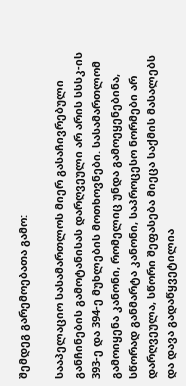შემდეგ გარემოებათა გამო:

სააპელაციო სასამართლოს მიერ გასაჩივრებული განჩინების გამოტანისას დარღვეული არ არის სსსკ-ის 393-ე და 394-ე მუხლების მოთხოვნები. სასამართლომ გამოიყენა კანონი, რომელიც უნდა გამოეყენებინა, სწორად განმარტა კანონი, საპროცესო ნორმები არ დარღვეულა, სწორი შეფასება მიეცა საქმის მასალებს და დავა გადაწყვეტილია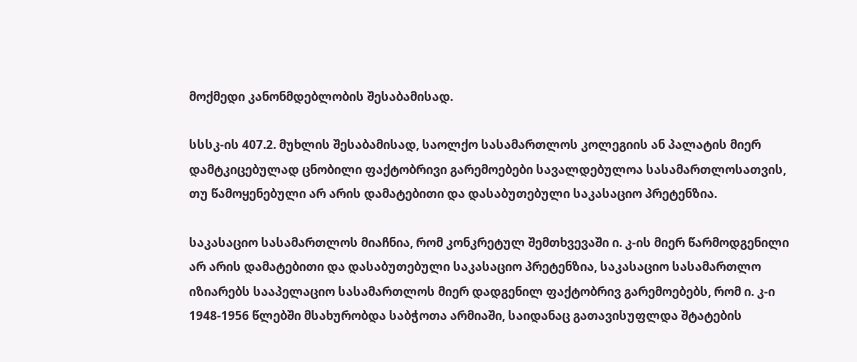მოქმედი კანონმდებლობის შესაბამისად.

სსსკ-ის 407.2. მუხლის შესაბამისად, საოლქო სასამართლოს კოლეგიის ან პალატის მიერ დამტკიცებულად ცნობილი ფაქტობრივი გარემოებები სავალდებულოა სასამართლოსათვის, თუ წამოყენებული არ არის დამატებითი და დასაბუთებული საკასაციო პრეტენზია.

საკასაციო სასამართლოს მიაჩნია, რომ კონკრეტულ შემთხვევაში ი. კ-ის მიერ წარმოდგენილი არ არის დამატებითი და დასაბუთებული საკასაციო პრეტენზია, საკასაციო სასამართლო იზიარებს სააპელაციო სასამართლოს მიერ დადგენილ ფაქტობრივ გარემოებებს, რომ ი. კ-ი 1948-1956 წლებში მსახურობდა საბჭოთა არმიაში, საიდანაც გათავისუფლდა შტატების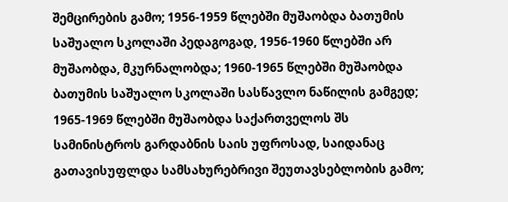შემცირების გამო; 1956-1959 წლებში მუშაობდა ბათუმის საშუალო სკოლაში პედაგოგად, 1956-1960 წლებში არ მუშაობდა, მკურნალობდა; 1960-1965 წლებში მუშაობდა ბათუმის საშუალო სკოლაში სასწავლო ნაწილის გამგედ; 1965-1969 წლებში მუშაობდა საქართველოს შს სამინისტროს გარდაბნის საის უფროსად, საიდანაც გათავისუფლდა სამსახურებრივი შეუთავსებლობის გამო;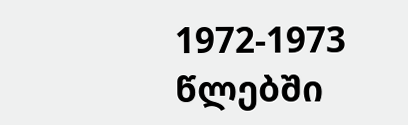1972-1973 წლებში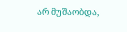არ მუშაობდა,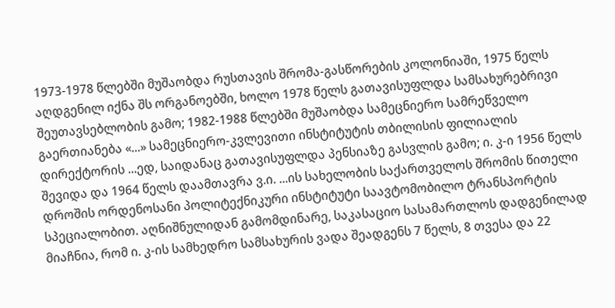1973-1978 წლებში მუშაობდა რუსთავის შრომა-გასწორების კოლონიაში, 1975 წელს აღდგენილ იქნა შს ორგანოებში, ხოლო 1978 წელს გათავისუფლდა სამსახურებრივი შეუთავსებლობის გამო; 1982-1988 წლებში მუშაობდა სამეცნიერო სამრეწველო გაერთიანება «...» სამეცნიერო-კვლევითი ინსტიტუტის თბილისის ფილიალის დირექტორის ...ედ, საიდანაც გათავისუფლდა პენსიაზე გასვლის გამო; ი. კ-ი 1956 წელს შევიდა და 1964 წელს დაამთავრა ვ.ი. ...ის სახელობის საქართველოს შრომის წითელი დროშის ორდენოსანი პოლიტექნიკური ინსტიტუტი საავტომობილო ტრანსპორტის სპეციალობით. აღნიშნულიდან გამომდინარე, საკასაციო სასამართლოს დადგენილად მიაჩნია, რომ ი. კ-ის სამხედრო სამსახურის ვადა შეადგენს 7 წელს, 8 თვესა და 22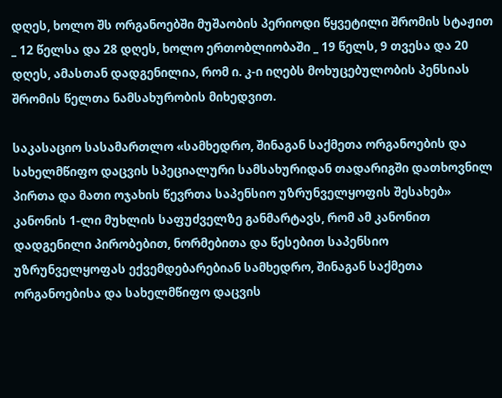დღეს, ხოლო შს ორგანოებში მუშაობის პერიოდი წყვეტილი შრომის სტაჟით _ 12 წელსა და 28 დღეს, ხოლო ერთობლიობაში _ 19 წელს, 9 თვესა და 20 დღეს, ამასთან დადგენილია, რომ ი. კ-ი იღებს მოხუცებულობის პენსიას შრომის წელთა ნამსახურობის მიხედვით.

საკასაციო სასამართლო «სამხედრო, შინაგან საქმეთა ორგანოების და სახელმწიფო დაცვის სპეციალური სამსახურიდან თადარიგში დათხოვნილ პირთა და მათი ოჯახის წევრთა საპენსიო უზრუნველყოფის შესახებ» კანონის 1-ლი მუხლის საფუძველზე განმარტავს, რომ ამ კანონით დადგენილი პირობებით, ნორმებითა და წესებით საპენსიო უზრუნველყოფას ექვემდებარებიან სამხედრო, შინაგან საქმეთა ორგანოებისა და სახელმწიფო დაცვის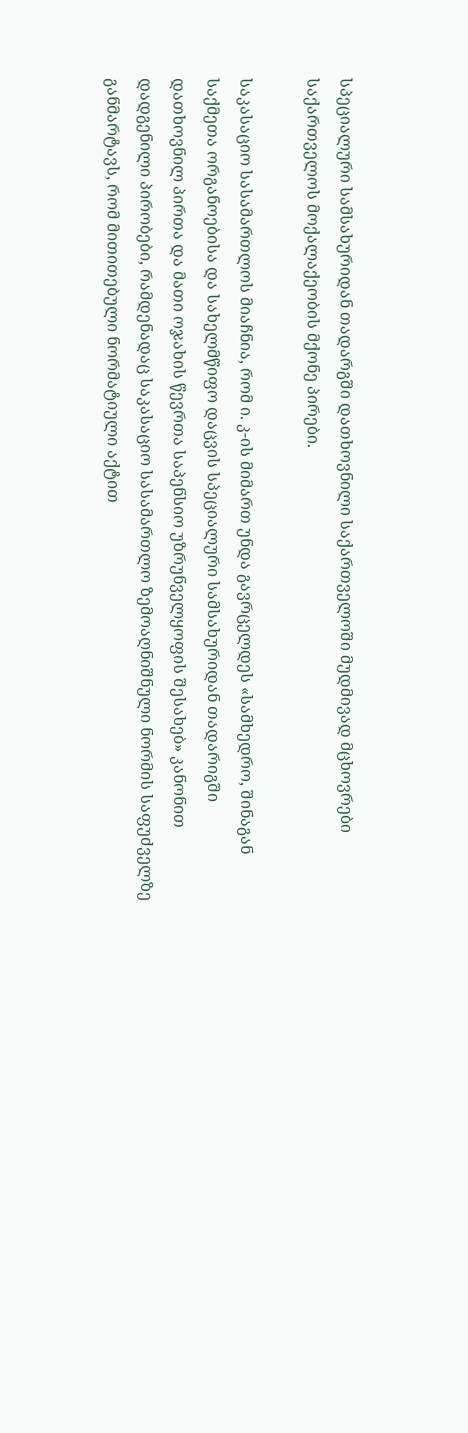სპეციალური სამსახურიდან თადარგში დათხოვნილი საქართველოში მუდმივად მცხოვრები საქართველოს მოქალაქეობის მქონე პირები.

საკასაციო სასამართლოს მიაჩნია, რომ ი. კ-ის მიმართ უნდა გავრცელდეს «სამხედრო, შინაგან საქმეთა ორგანოებისა და სახელმწიფო დაცვის სპეციალური სამსახურიდან თადარიგში დათხოვნილ პირთა და მათი ოჯახის წევრთა საპენსიო უზრუნველყოფის შესახებ» კანონით დადგენილი პირობები, რამდენადაც საკასაციო სასამართლო ზემოაღნიშნული ნორმის საფუძველზე განმარტავს, რომ მითითებული ნორმატიული აქტით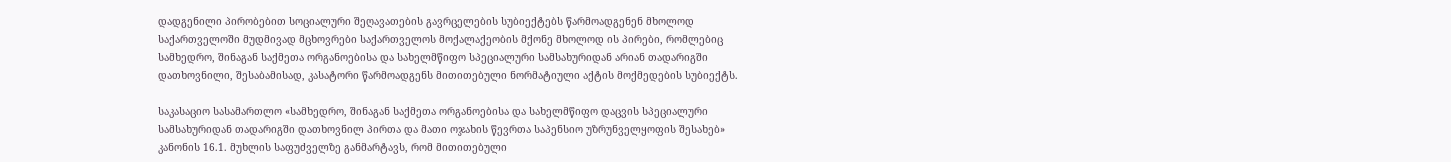დადგენილი პირობებით სოციალური შეღავათების გავრცელების სუბიექტებს წარმოადგენენ მხოლოდ საქართველოში მუდმივად მცხოვრები საქართველოს მოქალაქეობის მქონე მხოლოდ ის პირები, რომლებიც სამხედრო, შინაგან საქმეთა ორგანოებისა და სახელმწიფო სპეციალური სამსახურიდან არიან თადარიგში დათხოვნილი, შესაბამისად, კასატორი წარმოადგენს მითითებული ნორმატიული აქტის მოქმედების სუბიექტს.

საკასაციო სასამართლო «სამხედრო, შინაგან საქმეთა ორგანოებისა და სახელმწიფო დაცვის სპეციალური სამსახურიდან თადარიგში დათხოვნილ პირთა და მათი ოჯახის წევრთა საპენსიო უზრუნველყოფის შესახებ» კანონის 16.1. მუხლის საფუძველზე განმარტავს, რომ მითითებული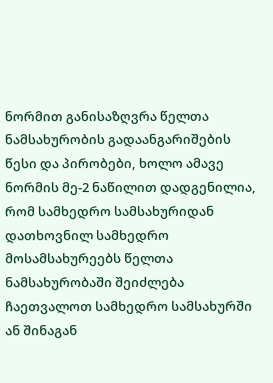ნორმით განისაზღვრა წელთა ნამსახურობის გადაანგარიშების წესი და პირობები, ხოლო ამავე ნორმის მე-2 ნაწილით დადგენილია, რომ სამხედრო სამსახურიდან დათხოვნილ სამხედრო მოსამსახურეებს წელთა ნამსახურობაში შეიძლება ჩაეთვალოთ სამხედრო სამსახურში ან შინაგან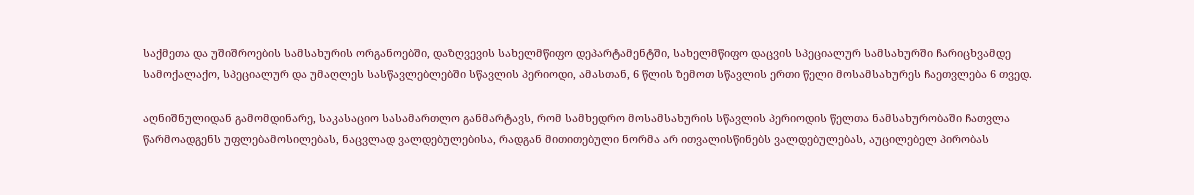საქმეთა და უშიშროების სამსახურის ორგანოებში, დაზღვევის სახელმწიფო დეპარტამენტში, სახელმწიფო დაცვის სპეციალურ სამსახურში ჩარიცხვამდე სამოქალაქო, სპეციალურ და უმაღლეს სასწავლებლებში სწავლის პერიოდი, ამასთან, 6 წლის ზემოთ სწავლის ერთი წელი მოსამსახურეს ჩაეთვლება 6 თვედ.

აღნიშნულიდან გამომდინარე, საკასაციო სასამართლო განმარტავს, რომ სამხედრო მოსამსახურის სწავლის პერიოდის წელთა ნამსახურობაში ჩათვლა წარმოადგენს უფლებამოსილებას, ნაცვლად ვალდებულებისა, რადგან მითითებული ნორმა არ ითვალისწინებს ვალდებულებას, აუცილებელ პირობას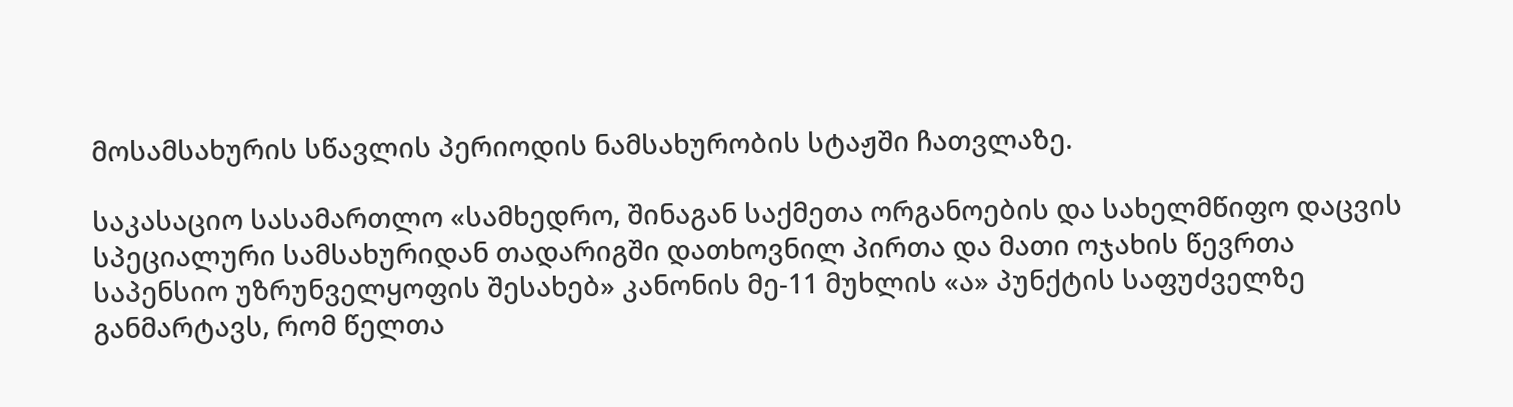მოსამსახურის სწავლის პერიოდის ნამსახურობის სტაჟში ჩათვლაზე.

საკასაციო სასამართლო «სამხედრო, შინაგან საქმეთა ორგანოების და სახელმწიფო დაცვის სპეციალური სამსახურიდან თადარიგში დათხოვნილ პირთა და მათი ოჯახის წევრთა საპენსიო უზრუნველყოფის შესახებ» კანონის მე-11 მუხლის «ა» პუნქტის საფუძველზე განმარტავს, რომ წელთა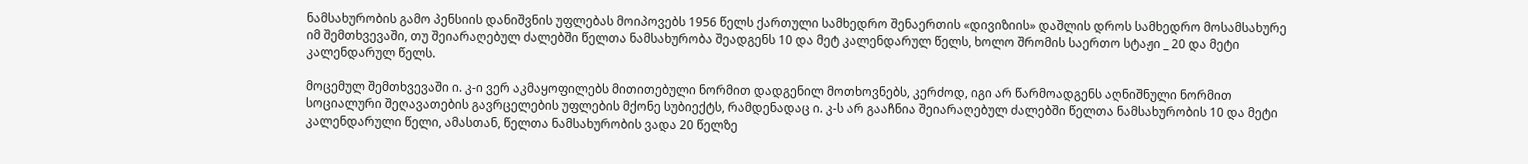ნამსახურობის გამო პენსიის დანიშვნის უფლებას მოიპოვებს 1956 წელს ქართული სამხედრო შენაერთის «დივიზიის» დაშლის დროს სამხედრო მოსამსახურე იმ შემთხვევაში, თუ შეიარაღებულ ძალებში წელთა ნამსახურობა შეადგენს 10 და მეტ კალენდარულ წელს, ხოლო შრომის საერთო სტაჟი _ 20 და მეტი კალენდარულ წელს.

მოცემულ შემთხვევაში ი. კ-ი ვერ აკმაყოფილებს მითითებული ნორმით დადგენილ მოთხოვნებს, კერძოდ, იგი არ წარმოადგენს აღნიშნული ნორმით სოციალური შეღავათების გავრცელების უფლების მქონე სუბიექტს, რამდენადაც ი. კ-ს არ გააჩნია შეიარაღებულ ძალებში წელთა ნამსახურობის 10 და მეტი კალენდარული წელი, ამასთან, წელთა ნამსახურობის ვადა 20 წელზე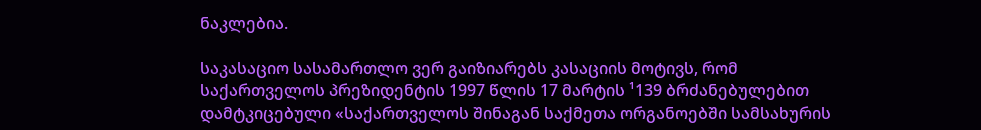ნაკლებია.

საკასაციო სასამართლო ვერ გაიზიარებს კასაციის მოტივს, რომ საქართველოს პრეზიდენტის 1997 წლის 17 მარტის ¹139 ბრძანებულებით დამტკიცებული «საქართველოს შინაგან საქმეთა ორგანოებში სამსახურის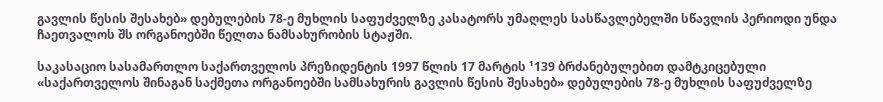გავლის წესის შესახებ» დებულების 78-ე მუხლის საფუძველზე კასატორს უმაღლეს სასწავლებელში სწავლის პერიოდი უნდა ჩაეთვალოს შს ორგანოებში წელთა ნამსახურობის სტაჟში.

საკასაციო სასამართლო საქართველოს პრეზიდენტის 1997 წლის 17 მარტის ¹139 ბრძანებულებით დამტკიცებული «საქართველოს შინაგან საქმეთა ორგანოებში სამსახურის გავლის წესის შესახებ» დებულების 78-ე მუხლის საფუძველზე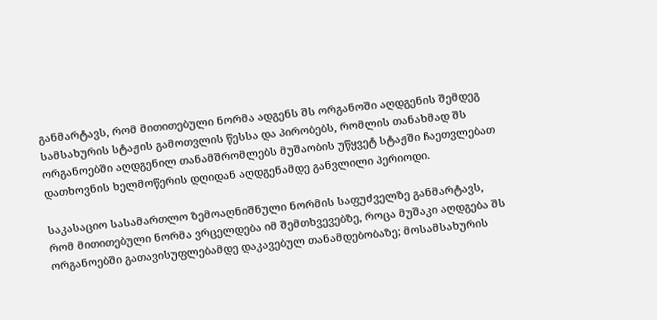განმარტავს, რომ მითითებული ნორმა ადგენს შს ორგანოში აღდგენის შემდეგ სამსახურის სტაჟის გამოთვლის წესსა და პირობებს, რომლის თანახმად შს ორგანოებში აღდგენილ თანამშრომლებს მუშაობის უწყვეტ სტაჟში ჩაეთვლებათ დათხოვნის ხელმოწერის დღიდან აღდგენამდე განვლილი პერიოდი.

საკასაციო სასამართლო ზემოაღნიშნული ნორმის საფუძველზე განმარტავს, რომ მითითებული ნორმა ვრცელდება იმ შემთხვევებზე, როცა მუშაკი აღდგება შს ორგანოებში გათავისუფლებამდე დაკავებულ თანამდებობაზე; მოსამსახურის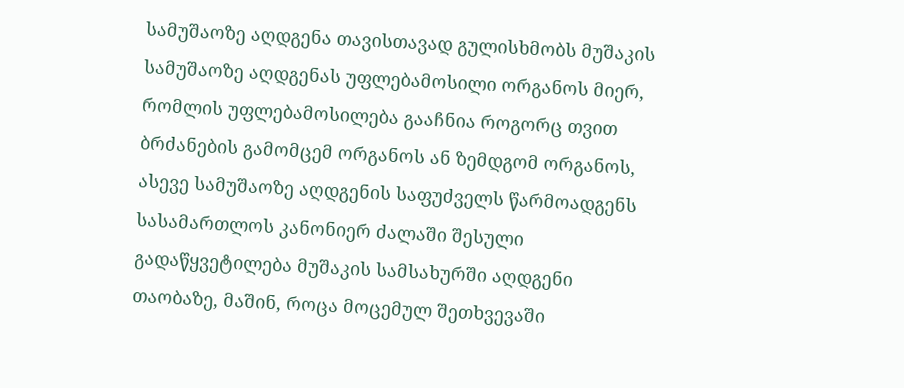სამუშაოზე აღდგენა თავისთავად გულისხმობს მუშაკის სამუშაოზე აღდგენას უფლებამოსილი ორგანოს მიერ, რომლის უფლებამოსილება გააჩნია როგორც თვით ბრძანების გამომცემ ორგანოს ან ზემდგომ ორგანოს, ასევე სამუშაოზე აღდგენის საფუძველს წარმოადგენს სასამართლოს კანონიერ ძალაში შესული გადაწყვეტილება მუშაკის სამსახურში აღდგენი თაობაზე, მაშინ, როცა მოცემულ შეთხვევაში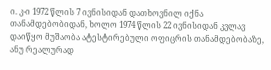ი. კ-ი 1972 წლის 7 ივნისიდან დათხოვნილ იქნა თანამდებობიდან, ხოლო 1974 წლის 22 ივნისიდან კვლავ დაიწყო მუშაობა ატესტირებული ოფიცრის თანამდებობაზე, ანუ რეალურად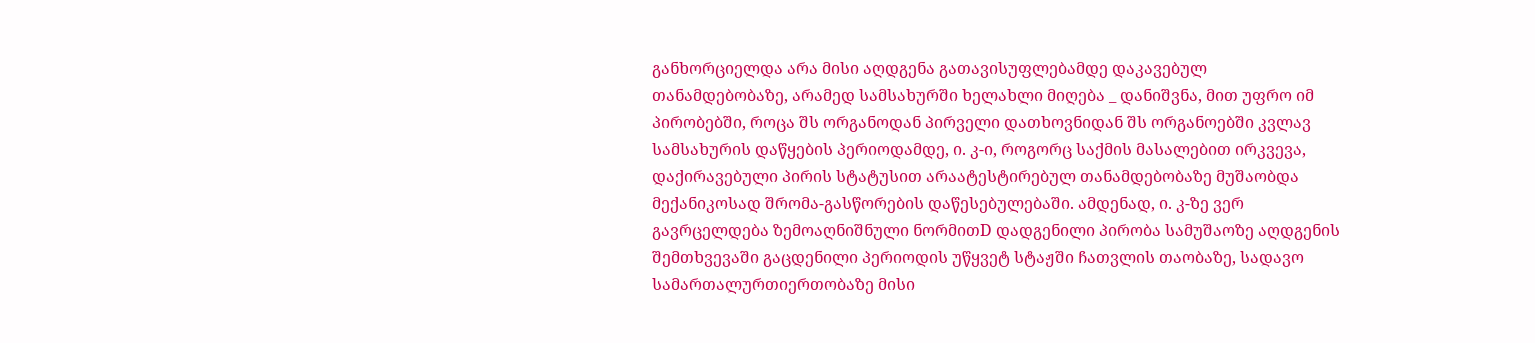განხორციელდა არა მისი აღდგენა გათავისუფლებამდე დაკავებულ თანამდებობაზე, არამედ სამსახურში ხელახლი მიღება _ დანიშვნა, მით უფრო იმ პირობებში, როცა შს ორგანოდან პირველი დათხოვნიდან შს ორგანოებში კვლავ სამსახურის დაწყების პერიოდამდე, ი. კ-ი, როგორც საქმის მასალებით ირკვევა, დაქირავებული პირის სტატუსით არაატესტირებულ თანამდებობაზე მუშაობდა მექანიკოსად შრომა-გასწორების დაწესებულებაში. ამდენად, ი. კ-ზე ვერ გავრცელდება ზემოაღნიშნული ნორმითD დადგენილი პირობა სამუშაოზე აღდგენის შემთხვევაში გაცდენილი პერიოდის უწყვეტ სტაჟში ჩათვლის თაობაზე, სადავო სამართალურთიერთობაზე მისი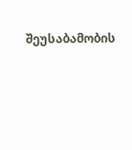შეუსაბამობის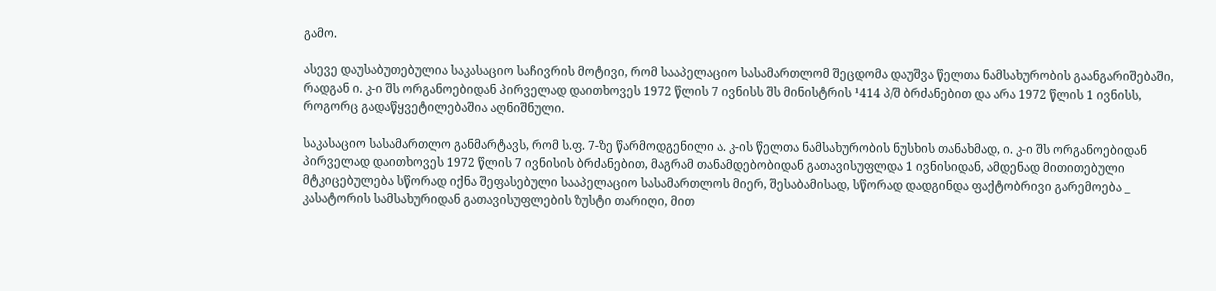გამო.

ასევე დაუსაბუთებულია საკასაციო საჩივრის მოტივი, რომ სააპელაციო სასამართლომ შეცდომა დაუშვა წელთა ნამსახურობის გაანგარიშებაში, რადგან ი. კ-ი შს ორგანოებიდან პირველად დაითხოვეს 1972 წლის 7 ივნისს შს მინისტრის ¹414 პ/შ ბრძანებით და არა 1972 წლის 1 ივნისს, როგორც გადაწყვეტილებაშია აღნიშნული.

საკასაციო სასამართლო განმარტავს, რომ ს.ფ. 7-ზე წარმოდგენილი ა. კ-ის წელთა ნამსახურობის ნუსხის თანახმად, ი. კ-ი შს ორგანოებიდან პირველად დაითხოვეს 1972 წლის 7 ივნისის ბრძანებით, მაგრამ თანამდებობიდან გათავისუფლდა 1 ივნისიდან, ამდენად მითითებული მტკიცებულება სწორად იქნა შეფასებული სააპელაციო სასამართლოს მიერ, შესაბამისად, სწორად დადგინდა ფაქტობრივი გარემოება _ კასატორის სამსახურიდან გათავისუფლების ზუსტი თარიღი, მით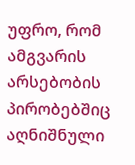უფრო, რომ ამგვარის არსებობის პირობებშიც აღნიშნული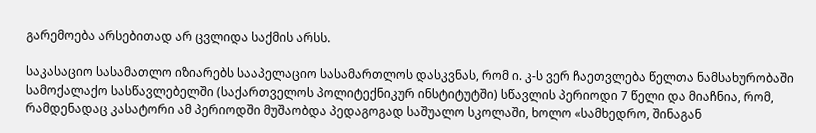გარემოება არსებითად არ ცვლიდა საქმის არსს.

საკასაციო სასამათლო იზიარებს სააპელაციო სასამართლოს დასკვნას, რომ ი. კ-ს ვერ ჩაეთვლება წელთა ნამსახურობაში სამოქალაქო სასწავლებელში (საქართველოს პოლიტექნიკურ ინსტიტუტში) სწავლის პერიოდი 7 წელი და მიაჩნია, რომ, რამდენადაც კასატორი ამ პერიოდში მუშაობდა პედაგოგად საშუალო სკოლაში, ხოლო «სამხედრო, შინაგან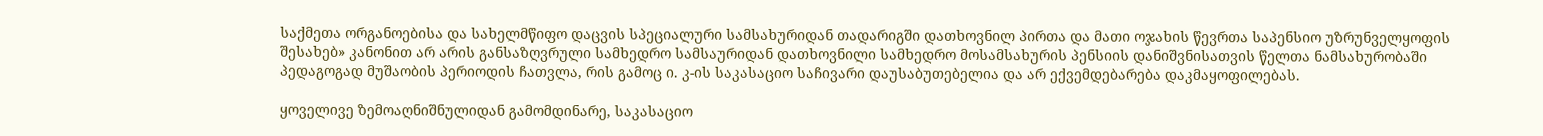საქმეთა ორგანოებისა და სახელმწიფო დაცვის სპეციალური სამსახურიდან თადარიგში დათხოვნილ პირთა და მათი ოჯახის წევრთა საპენსიო უზრუნველყოფის შესახებ» კანონით არ არის განსაზღვრული სამხედრო სამსაურიდან დათხოვნილი სამხედრო მოსამსახურის პენსიის დანიშვნისათვის წელთა ნამსახურობაში პედაგოგად მუშაობის პერიოდის ჩათვლა, რის გამოც ი. კ-ის საკასაციო საჩივარი დაუსაბუთებელია და არ ექვემდებარება დაკმაყოფილებას.

ყოველივე ზემოაღნიშნულიდან გამომდინარე, საკასაციო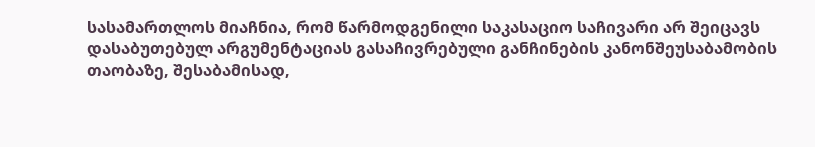სასამართლოს მიაჩნია, რომ წარმოდგენილი საკასაციო საჩივარი არ შეიცავს დასაბუთებულ არგუმენტაციას გასაჩივრებული განჩინების კანონშეუსაბამობის თაობაზე, შესაბამისად,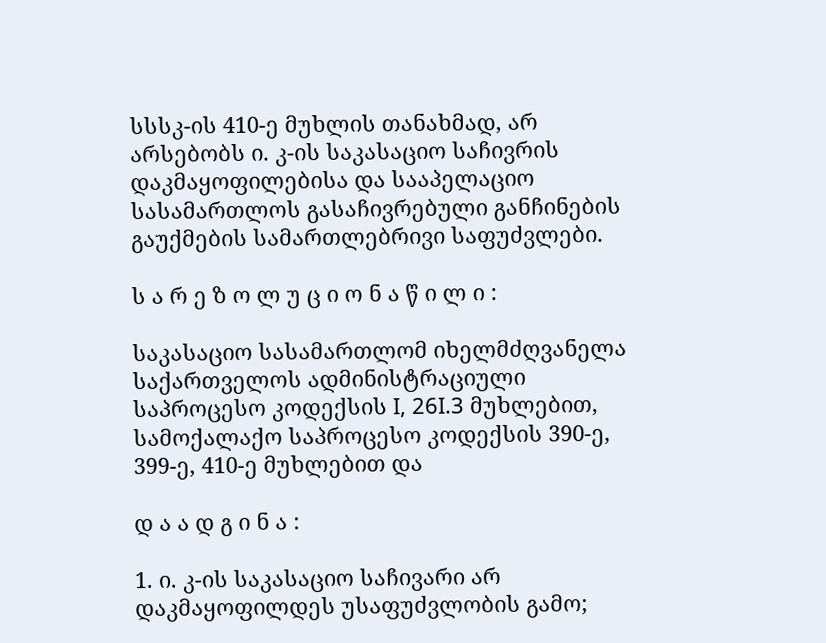სსსკ-ის 410-ე მუხლის თანახმად, არ არსებობს ი. კ-ის საკასაციო საჩივრის დაკმაყოფილებისა და სააპელაციო სასამართლოს გასაჩივრებული განჩინების გაუქმების სამართლებრივი საფუძვლები.

ს ა რ ე ზ ო ლ უ ც ი ო ნ ა წ ი ლ ი :

საკასაციო სასამართლომ იხელმძღვანელა საქართველოს ადმინისტრაციული საპროცესო კოდექსის I, 26I.3 მუხლებით, სამოქალაქო საპროცესო კოდექსის 390-ე, 399-ე, 410-ე მუხლებით და

დ ა ა დ გ ი ნ ა :

1. ი. კ-ის საკასაციო საჩივარი არ დაკმაყოფილდეს უსაფუძვლობის გამო;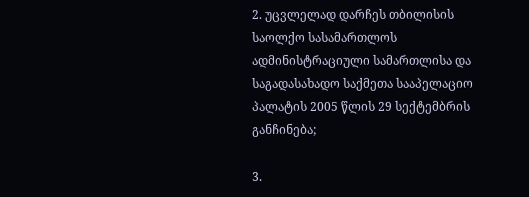2. უცვლელად დარჩეს თბილისის საოლქო სასამართლოს ადმინისტრაციული სამართლისა და საგადასახადო საქმეთა სააპელაციო პალატის 2005 წლის 29 სექტემბრის განჩინება;

3.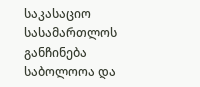საკასაციო სასამართლოს განჩინება საბოლოოა და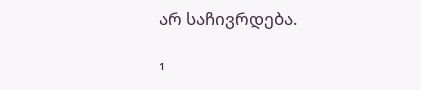არ საჩივრდება.

¹